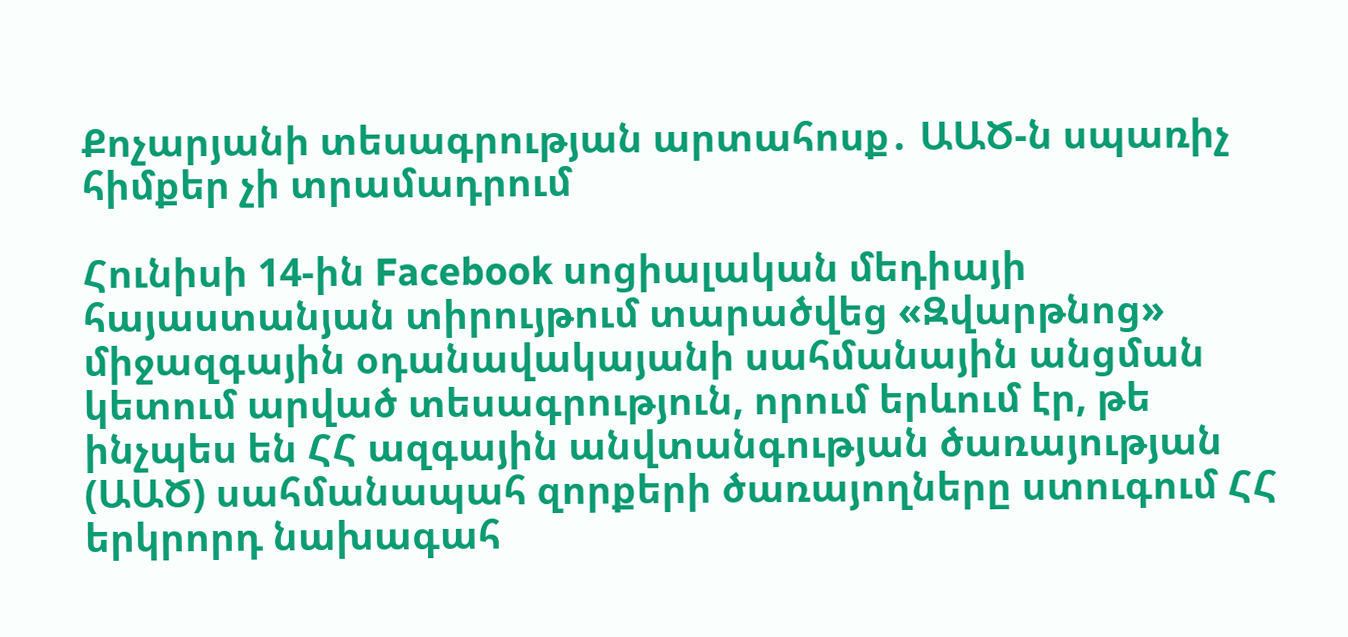Քոչարյանի տեսագրության արտահոսք․ ԱԱԾ-ն սպառիչ հիմքեր չի տրամադրում

Հունիսի 14-ին Facebook սոցիալական մեդիայի հայաստանյան տիրույթում տարածվեց «Զվարթնոց» միջազգային օդանավակայանի սահմանային անցման կետում արված տեսագրություն, որում երևում էր, թե ինչպես են ՀՀ ազգային անվտանգության ծառայության (ԱԱԾ) սահմանապահ զորքերի ծառայողները ստուգում ՀՀ երկրորդ նախագահ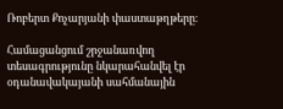Ռոբերտ Քոչարյանի փաստաթղթերը։

Համացանցում շրջանառվող տեսագրությունը նկարահանվել էր օդանավակայանի սահմանային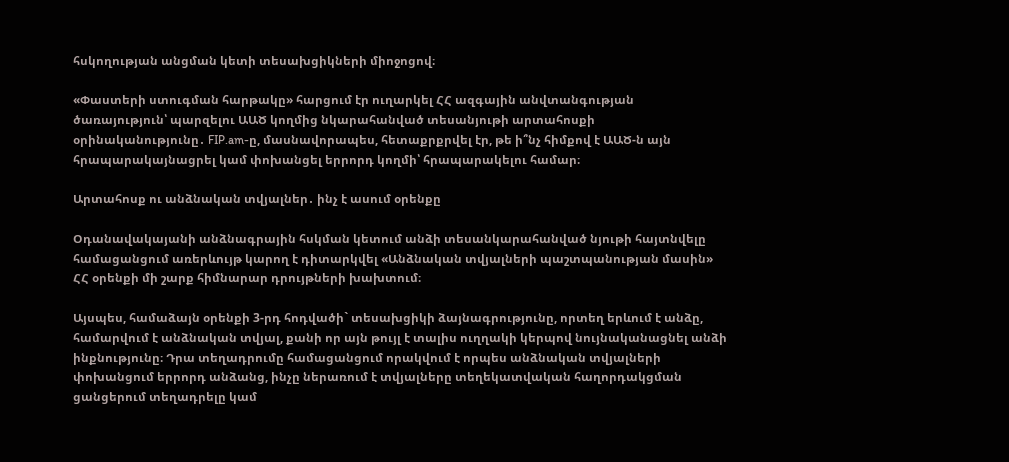հսկողության անցման կետի տեսախցիկների միոջոցով։

«Փաստերի ստուգման հարթակը» հարցում էր ուղարկել ՀՀ ազգային անվտանգության ծառայություն՝ պարզելու ԱԱԾ կողմից նկարահանված տեսանյութի արտահոսքի օրինականությունը․ FIP.am-ը, մասնավորապես, հետաքրքրվել էր, թե ի՞նչ հիմքով է ԱԱԾ-ն այն հրապարակայնացրել կամ փոխանցել երրորդ կողմի՝ հրապարակելու համար։

Արտահոսք ու անձնական տվյալներ․ ինչ է ասում օրենքը

Օդանավակայանի անձնագրային հսկման կետում անձի տեսանկարահանված նյութի հայտնվելը համացանցում առերևույթ կարող է դիտարկվել «Անձնական տվյալների պաշտպանության մասին» ՀՀ օրենքի մի շարք հիմնարար դրույթների խախտում։

Այսպես, համաձայն օրենքի 3-րդ հոդվածի` տեսախցիկի ձայնագրությունը, որտեղ երևում է անձը, համարվում է անձնական տվյալ, քանի որ այն թույլ է տալիս ուղղակի կերպով նույնականացնել անձի ինքնությունը։ Դրա տեղադրումը համացանցում որակվում է որպես անձնական տվյալների փոխանցում երրորդ անձանց, ինչը ներառում է տվյալները տեղեկատվական հաղորդակցման ցանցերում տեղադրելը կամ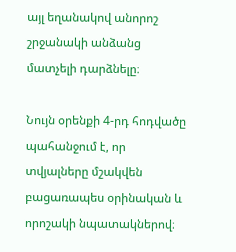այլ եղանակով անորոշ շրջանակի անձանց մատչելի դարձնելը։

Նույն օրենքի 4-րդ հոդվածը պահանջում է, որ տվյալները մշակվեն բացառապես օրինական և որոշակի նպատակներով։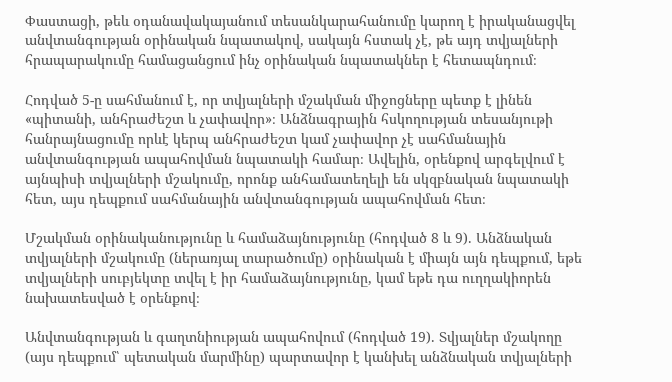Փաստացի, թեև օդանավակայանում տեսանկարահանումը կարող է իրականացվել անվտանգության օրինական նպատակով, սակայն հստակ չէ, թե այդ տվյալների հրապարակումը համացանցում ինչ օրինական նպատակներ է հետապնդում։

Հոդված 5-ը սահմանում է, որ տվյալների մշակման միջոցները պետք է լինեն «պիտանի, անհրաժեշտ և չափավոր»։ Անձնագրային հսկողության տեսանյութի հանրայնացումը որևէ կերպ անհրաժեշտ կամ չափավոր չէ սահմանային անվտանգության ապահովման նպատակի համար։ Ավելին, օրենքով արգելվում է այնպիսի տվյալների մշակումը, որոնք անհամատեղելի են սկզբնական նպատակի հետ, այս դեպքում սահմանային անվտանգության ապահովման հետ։

Մշակման օրինականությունը և համաձայնությունը (հոդված 8 և 9). Անձնական տվյալների մշակումը (ներառյալ տարածումը) օրինական է միայն այն դեպքում, եթե տվյալների սուբյեկտը տվել է իր համաձայնությունը, կամ եթե դա ուղղակիորեն նախատեսված է օրենքով։

Անվտանգության և գաղտնիության ապահովում (հոդված 19). Տվյալներ մշակողը (այս դեպքում՝ պետական մարմինը) պարտավոր է կանխել անձնական տվյալների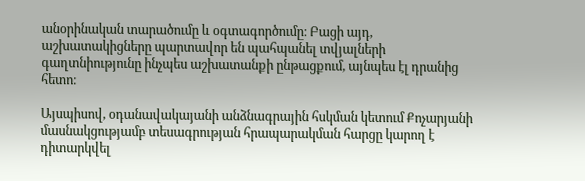անօրինական տարածումը և օգտագործումը։ Բացի այդ, աշխատակիցները պարտավոր են պահպանել տվյալների գաղտնիությունը ինչպես աշխատանքի ընթացքում, այնպես էլ դրանից հետո։

Այսպիսով, օդանավակայանի անձնագրային հսկման կետում Քոչարյանի մասնակցությամբ տեսագրության հրապարակման հարցը կարող է դիտարկվել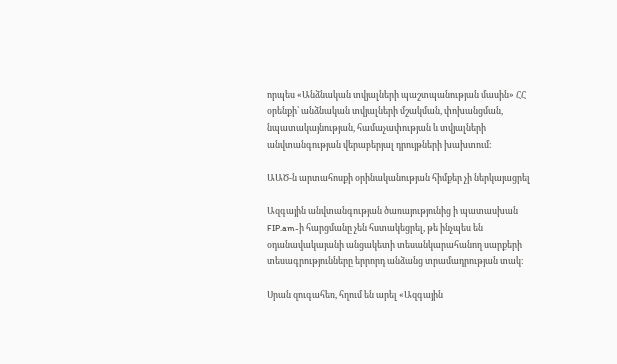որպես «Անձնական տվյալների պաշտպանության մասին» ՀՀ օրենքի՝ անձնական տվյալների մշակման, փոխանցման, նպատակայնության, համաչափության և տվյալների անվտանգության վերաբերյալ դրույթների խախտում։

ԱԱԾ-ն արտահոսքի օրինականության հիմքեր չի ներկայացրել

Ազգային անվտանգության ծառայությունից ի պատասխան FIP.am-ի հարցմանը չեն հստակեցրել, թե ինչպես են օդանավակայանի անցակետի տեսանկարահանող սարքերի տեսագրությունները երրորդ անձանց տրամադրության տակ։

Սրան զուգահեռ, հղում են արել «Ազգային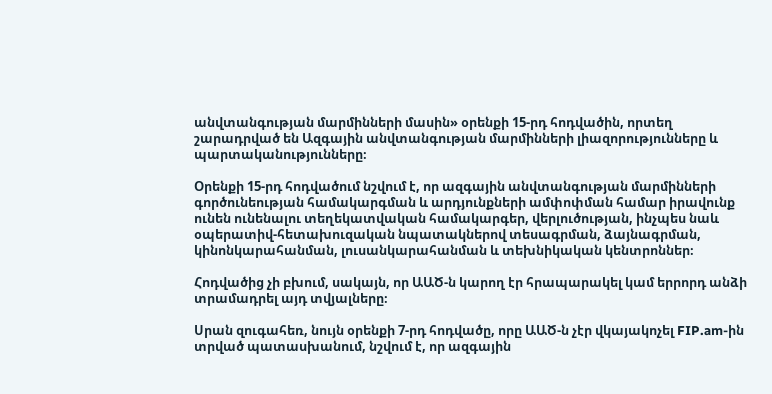անվտանգության մարմինների մասին» օրենքի 15-րդ հոդվածին, որտեղ շարադրված են Ազգային անվտանգության մարմինների լիազորությունները և պարտականությունները։

Օրենքի 15-րդ հոդվածում նշվում է, որ ազգային անվտանգության մարմինների գործունեության համակարգման և արդյունքների ամփոփման համար իրավունք ունեն ունենալու տեղեկատվական համակարգեր, վերլուծության, ինչպես նաև օպերատիվ-հետախուզական նպատակներով տեսագրման, ձայնագրման, կինոնկարահանման, լուսանկարահանման և տեխնիկական կենտրոններ։

Հոդվածից չի բխում, սակայն, որ ԱԱԾ-ն կարող էր հրապարակել կամ երրորդ անձի տրամադրել այդ տվյալները։

Սրան զուգահեռ, նույն օրենքի 7-րդ հոդվածը, որը ԱԱԾ-ն չէր վկայակոչել FIP.am-ին տրված պատասխանում, նշվում է, որ ազգային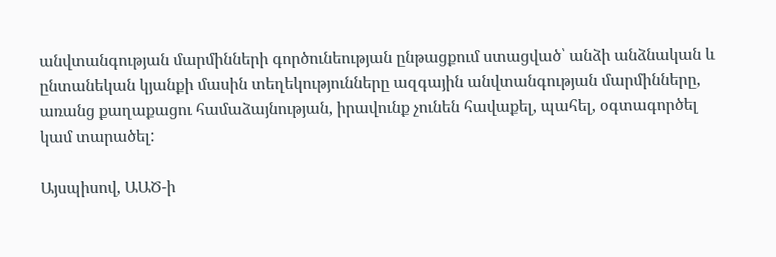անվտանգության մարմինների գործունեության ընթացքում ստացված՝ անձի անձնական և ընտանեկան կյանքի մասին տեղեկությունները ազգային անվտանգության մարմինները, առանց քաղաքացու համաձայնության, իրավունք չունեն հավաքել, պահել, օգտագործել կամ տարածել:

Այսպիսով, ԱԱԾ-ի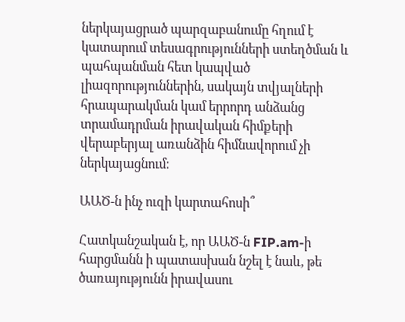ներկայացրած պարզաբանումը հղում է կատարում տեսագրությունների ստեղծման և պահպանման հետ կապված լիազորություններին, սակայն տվյալների հրապարակման կամ երրորդ անձանց տրամադրման իրավական հիմքերի վերաբերյալ առանձին հիմնավորում չի ներկայացնում։

ԱԱԾ-ն ինչ ուզի կարտահոսի՞

Հատկանշական է, որ ԱԱԾ-ն FIP.am-ի հարցմանն ի պատասխան նշել է նաև, թե ծառայությունն իրավասու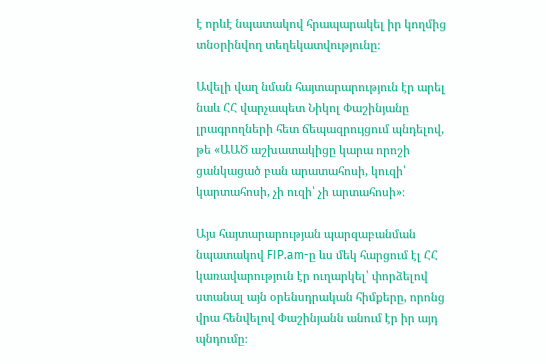է որևէ նպատակով հրապարակել իր կողմից տնօրինվող տեղեկատվությունը։

Ավելի վաղ նման հայտարարություն էր արել նաև ՀՀ վարչապետ Նիկոլ Փաշինյանը լրագրողների հետ ճեպազրույցում պնդելով, թե «ԱԱԾ աշխատակիցը կարա որոշի ցանկացած բան արատահոսի, կուզի՝ կարտահոսի, չի ուզի՝ չի արտահոսի»։

Այս հայտարարության պարզաբանման նպատակով FIP.am-ը ևս մեկ հարցում էլ ՀՀ կառավարություն էր ուղարկել՝ փորձելով ստանալ այն օրենսդրական հիմքերը, որոնց վրա հենվելով Փաշինյանն անում էր իր այդ պնդումը։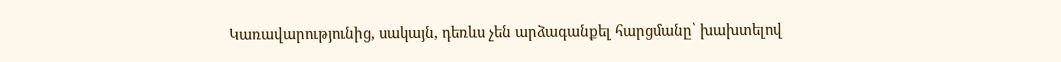Կառավարությունից, սակայն, դեռևս չեն արձագանքել հարցմանը՝ խախտելով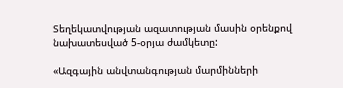Տեղեկատվության ազատության մասին օրենքով նախատեսված 5-օրյա ժամկետը:

«Ազգային անվտանգության մարմինների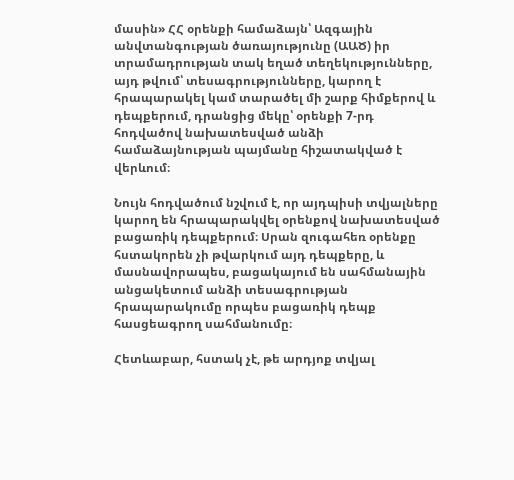մասին» ՀՀ օրենքի համաձայն՝ Ազգային անվտանգության ծառայությունը (ԱԱԾ) իր տրամադրության տակ եղած տեղեկությունները, այդ թվում՝ տեսագրությունները, կարող է հրապարակել կամ տարածել մի շարք հիմքերով և դեպքերում, դրանցից մեկը՝ օրենքի 7-րդ հոդվածով նախատեսված անձի համաձայնության պայմանը հիշատակված է վերևում։

Նույն հոդվածում նշվում է, որ այդպիսի տվյալները կարող են հրապարակվել օրենքով նախատեսված բացառիկ դեպքերում։ Սրան զուգահեռ օրենքը հստակորեն չի թվարկում այդ դեպքերը, և մասնավորապես, բացակայում են սահմանային անցակետում անձի տեսագրության հրապարակումը որպես բացառիկ դեպք հասցեագրող սահմանումը։

Հետևաբար, հստակ չէ, թե արդյոք տվյալ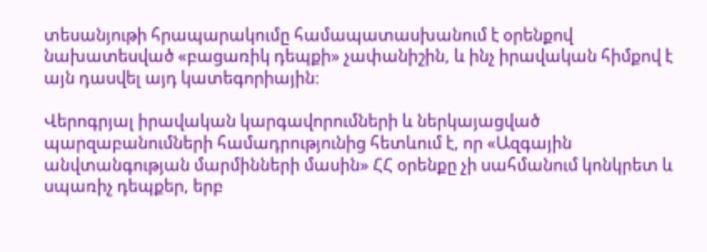տեսանյութի հրապարակումը համապատասխանում է օրենքով նախատեսված «բացառիկ դեպքի» չափանիշին, և ինչ իրավական հիմքով է այն դասվել այդ կատեգորիային։

Վերոգրյալ իրավական կարգավորումների և ներկայացված պարզաբանումների համադրությունից հետևում է, որ «Ազգային անվտանգության մարմինների մասին» ՀՀ օրենքը չի սահմանում կոնկրետ և սպառիչ դեպքեր, երբ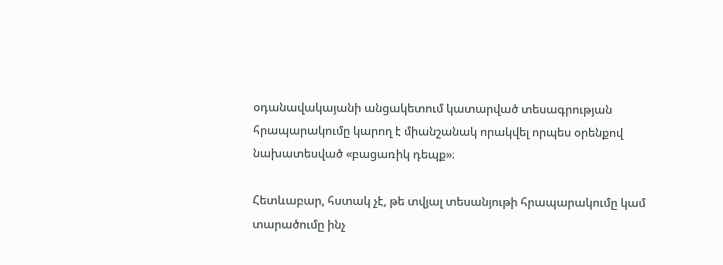օդանավակայանի անցակետում կատարված տեսագրության հրապարակումը կարող է միանշանակ որակվել որպես օրենքով նախատեսված «բացառիկ դեպք»։

Հետևաբար, հստակ չէ, թե տվյալ տեսանյութի հրապարակումը կամ տարածումը ինչ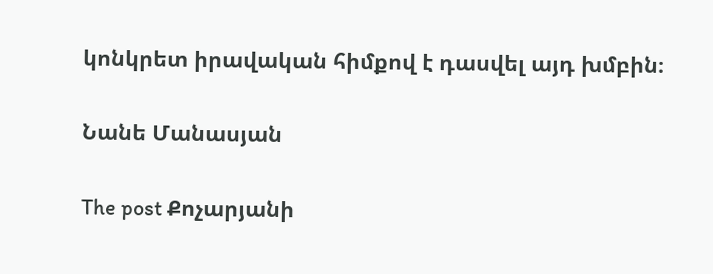կոնկրետ իրավական հիմքով է դասվել այդ խմբին։

Նանե Մանասյան

The post Քոչարյանի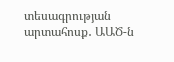տեսագրության արտահոսք․ ԱԱԾ-ն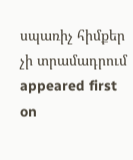սպառիչ հիմքեր չի տրամադրում appeared first on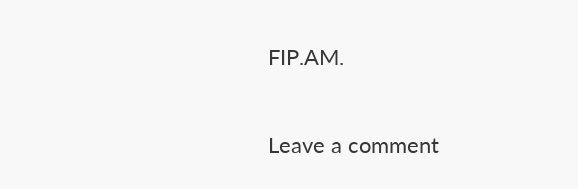FIP.AM.

Leave a comment